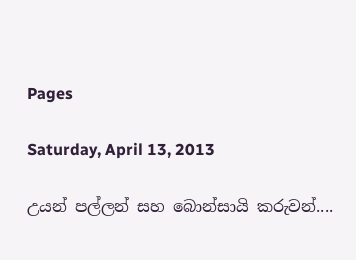Pages

Saturday, April 13, 2013

උයන් පල්ලන් සහ බොන්සායි කරුවන්....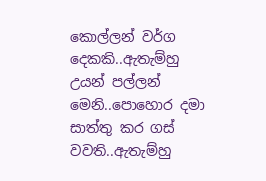කොල්ලන් වර්ග දෙකකි..ඇතැම්හු උයන් පල්ලන් මෙනි..පොහොර දමා සාත්තු කර ගස් වවති..ඇතැම්හු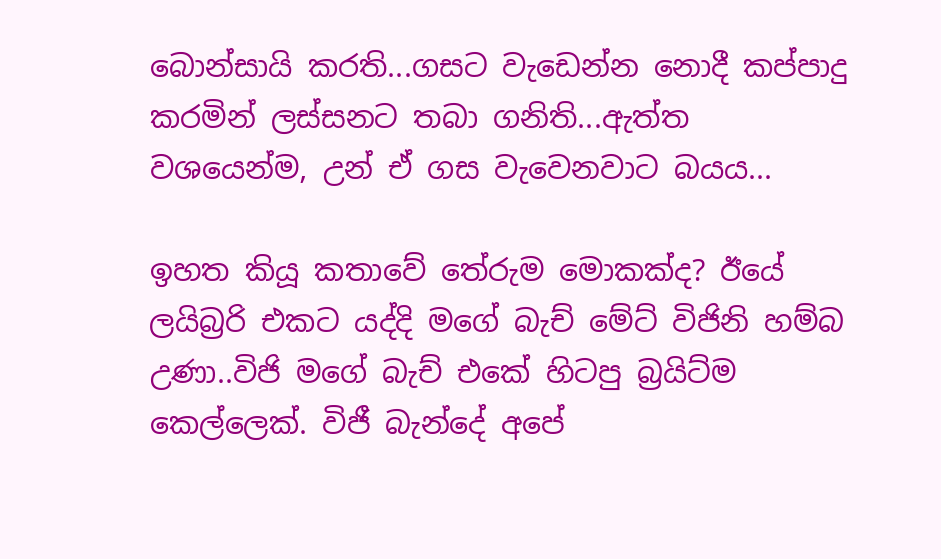බොන්සායි කරති...ගසට වැඩෙන්න නොදී කප්පාදු කරමින් ලස්සනට තබා ගනිති...ඇත්ත වශයෙන්ම, උන් ඒ ගස වැවෙනවාට බයය...

ඉහත කියූ කතාවේ තේරුම මොකක්ද? ඊයේ ලයිබ්‍රරි එකට යද්දි මගේ බැච් මේට් විජිනි හම්බ උණා..විජි මගේ බැච් එකේ හිටපු බ්‍රයිට්ම කෙල්ලෙක්. විජී බැන්දේ අපේ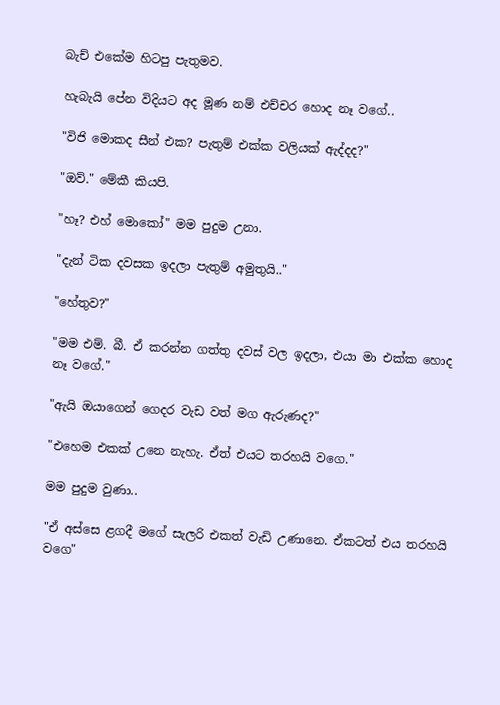බැච් එකේම හිටපු පැතුමව.

හැබැයි පේන විදියට අද මූණ නම් එච්චර හොද නෑ වගේ..

"විජි මොකද සීන් එක? පැතුම් එක්ක වලියක් ඇද්දද?"

"ඔව්." මේකී කියපි.

"හෑ? එහ් මොකෝ" මම පුදුම උනා.

"දැන් ටික දවසක ඉදලා පැතුම් අමුතුයි.."

"හේතුව?"

"මම එම්. බී. ඒ කරන්න ගත්තු දවස් වල ඉදලා, එයා මා එක්ක හොද නෑ වගේ."

"ඇයි ඔයාගෙන් ගෙදර වැඩ වත් මග ඇරුණද?"

"එහෙම එකක් උනෙ නැහැ. ඒත් එයට තරහයි වගෙ."

මම පුදුම වුණා..

"ඒ අස්සෙ ළගදී මගේ සැලරි එකත් වැඩි උණානෙ. ඒකටත් එය තරහයි වගෙ"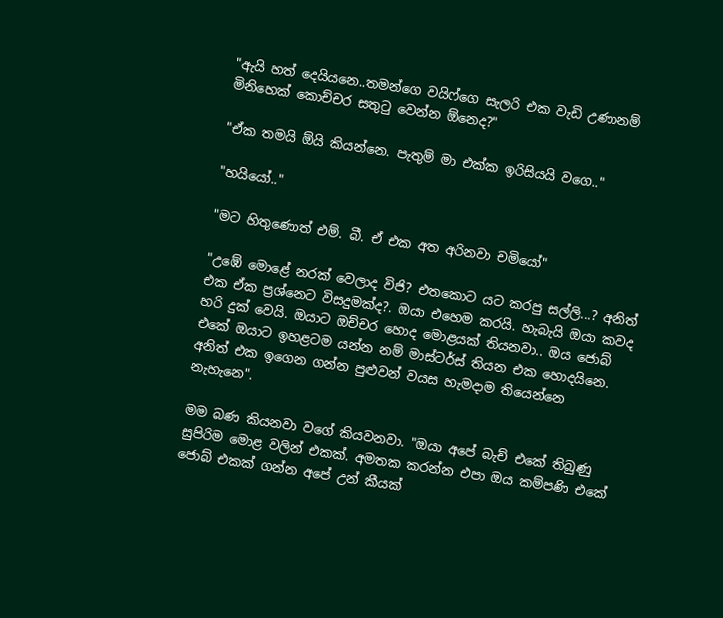"ඇයි හත් දෙයියනෙ..තමන්ගෙ වයිෆ්ගෙ සැලරි එක වැඩි උණානම් මිනිහෙක් කොච්චර සතුටු වෙන්න ඕනෙද?"

"ඒක තමයි ඕයි කියන්නෙ. පැතුම් මා එක්ක ඉරිසියයි වගෙ.."

"හයියෝ.."

"මට හිතුණොත් එම්. බී. ඒ එක අත අරිනවා චමියෝ"

"උඹේ මොළේ නරක් වෙලාද විජි? එතකොට යට කරපු සල්ලි...? අනිත් එක ඒක ප්‍රශ්නෙට විසදුමක්ද?. ඔයා එහෙම කරයි. හැබැයි ඔයා කවද හරි දුක් වෙයි. ඔයාට ඔච්චර හොද මොළයක් තියනවා.. ඔය ජොබ් එකේ ඔයාට ඉහළටම යන්න නම් මාස්ටර්ස් තියන එක හොදයිනෙ. අනිත් එක ඉගෙන ගන්න පුළුවන් වයස හැමදාම තියෙන්නෙ නැහැනෙ".

මම බණ කියනවා වගේ කියවනවා. "ඔයා අපේ බැච් එකේ තිබුණු සුපිරිම මොළ වලින් එකක්. අමතක කරන්න එපා ඔය කම්පණි එකේ ජොබ් එකක් ගන්න අපේ උන් කීයක්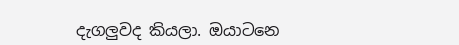දැගලුවද කියලා. ඔයාටනෙ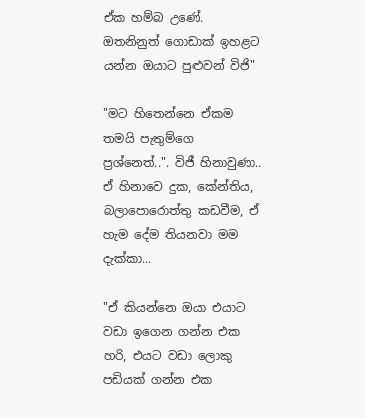ඒක හම්බ උණේ. ඔතනිනුත් ගොඩාක් ඉහළට යන්න ඔයාට පුළුවන් විජි"

"මට හිතෙන්නෙ ඒකම තමයි පැතුම්ගෙ ප්‍රශ්නෙත්..". විජී හිනාවුණා.. ඒ හිනාවෙ දුක, කේන්තිය, බලාපොරොත්තු කඩවීම, ඒ හැම දේම තියනවා මම දැක්කා...

"ඒ කියන්නෙ ඔයා එයාට වඩා ඉගෙන ගන්න එක හරි, එයට වඩා ලොකු පඩියක් ගන්න එක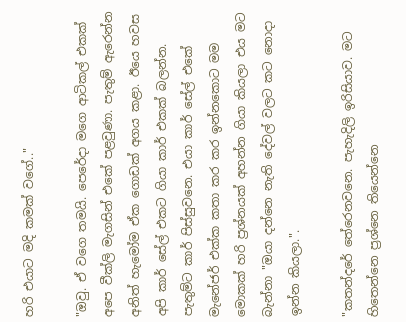හරි එයාට මදි කමක් වගේ.."

"ඔවු. ඒ වගෙ තමයි. පෙරේදා මගෙ ආටිකල් එකක් අපෙ වීක්ලි මැගසින් එකේ පළවුණා. පැතුම් ඇරෙන්න අනිත් හැමෝම ඒක ගොඩක් අගය කළා. ඊයෙ හවස අපි කාර් සේල් එකට ගියා කාර් එකක් බලන්න. පැතුම්ට කාර් පිස්සුවනෙ. එයා කාර් සේල් එකේ මැනේජර් එක්ක කතා කර කර ඉන්නකොට මම මොකක් හරි ප්‍රශ්නයක් අහන්න ගියා කියලා එය මට බැන්නා "ඔයා දන්නෙ නැති දේවල් වලට කට නොදා ඉන්න කියලා.".

"කතන්දරේ තේරෙනවනෙ. පැහැදිලි ඉරිසියාව. මට හිතෙන්නෙ ප්‍රශ්නෙ තියෙන්නෙ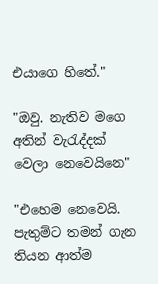එයාගෙ හිතේ."

"ඔවු. නැතිව මගෙ අතින් වැරැද්දක් වෙලා නෙවෙයිනෙ"

"එහෙම නෙවෙයි. පැතුම්ට තමන් ගැන තියන ආත්ම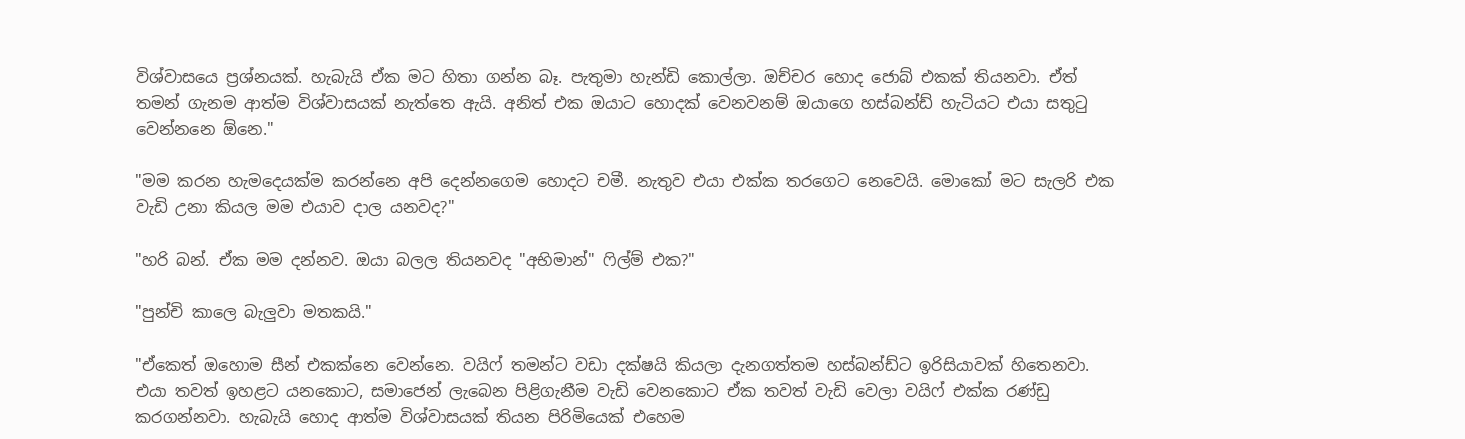විශ්වාසයෙ ප්‍රශ්නයක්. හැබැයි ඒක මට හිතා ගන්න බෑ. පැතුමා හැන්ඩි කොල්ලා. ඔච්චර හොද ජොබ් එකක් තියනවා. ඒත් තමන් ගැනම ආත්ම විශ්වාසයක් නැත්තෙ ඇයි. අනිත් එක ඔයාට හොදක් වෙනවනම් ඔයාගෙ හස්බන්ඩ් හැටියට එයා සතුටු වෙන්නනෙ ඕනෙ."

"මම කරන හැමදෙයක්ම කරන්නෙ අපි දෙන්නගෙම හොදට චමී. නැතුව එයා එක්ක තරගෙට නෙවෙයි. මොකෝ මට සැලරි එක වැඩි උනා කියල මම එයාව දාල යනවද?"

"හරි බන්. ඒක මම දන්නව. ඔයා බලල තියනවද "අභිමාන්" ෆිල්ම් එක?"

"පුන්චි කාලෙ බැලුවා මතකයි."

"ඒකෙත් ඔහොම සීන් එකක්නෙ වෙන්නෙ. වයිෆ් තමන්ට වඩා දක්ෂයි කියලා දැනගත්තම හස්බන්ඩ්ට ඉරිසියාවක් හිතෙනවා. එයා තවත් ඉහළට යනකොට, සමාජෙන් ලැබෙන පිළිගැනීම වැඩි වෙනකොට ඒක තවත් වැඩි වෙලා වයිෆ් එක්ක රණ්ඩු කරගන්නවා. හැබැයි හොද ආත්ම විශ්වාසයක් තියන පිරිමියෙක් එහෙම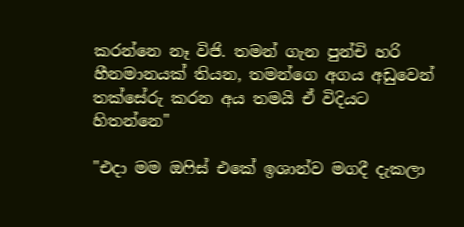කරන්නෙ නෑ විජි. තමන් ගැන පුන්චි හරි හීනමානයක් තියන, තමන්ගෙ අගය අඩුවෙන් තක්සේරු කරන අය තමයි ඒ විදියට හිතන්නෙ"

"එදා මම ඔෆිස් එකේ ඉශාන්ව මගදී දැකලා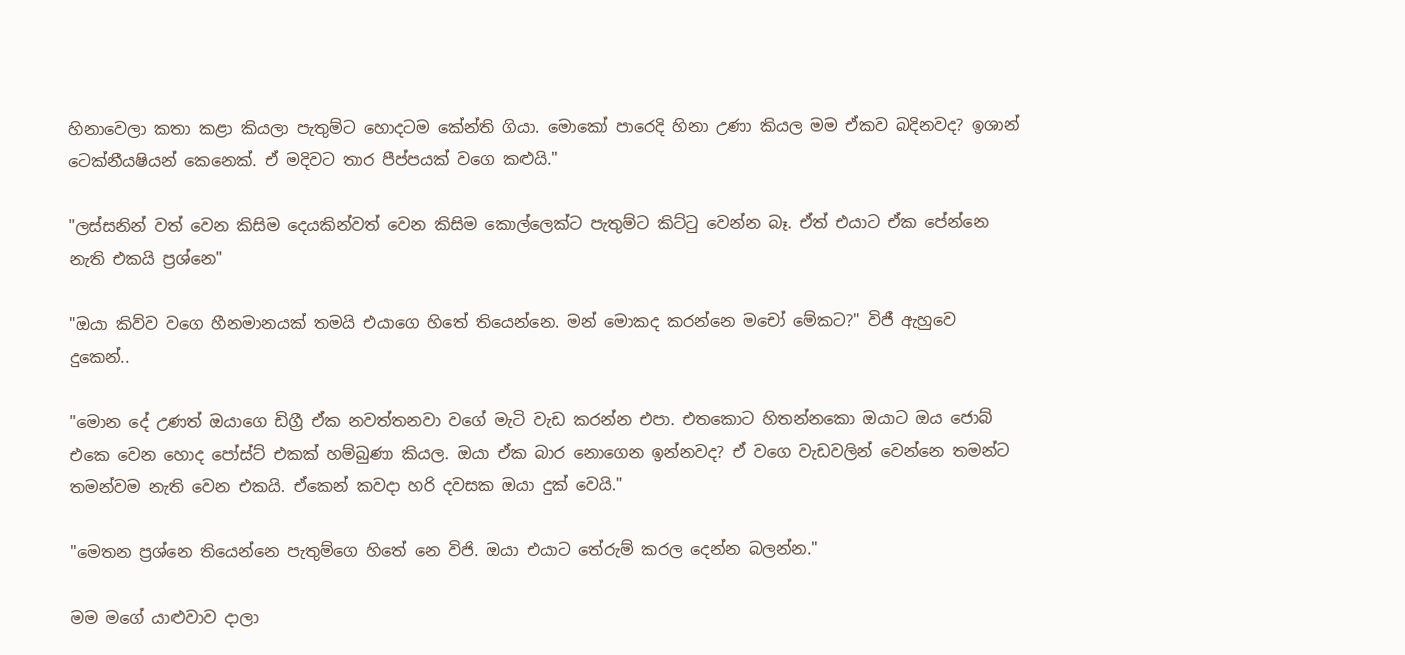හිනාවෙලා කතා කළා කියලා පැතුම්ට හොදටම කේන්ති ගියා. මොකෝ පාරෙදි හිනා උණා කියල මම ඒකව බදිනවද? ඉශාන් ටෙක්නී‍යෂියන් කෙනෙක්. ඒ මදිවට තාර පීප්පයක් වගෙ කළුයි."

"ලස්සනින් වත් වෙන කිසිම දෙයකින්වත් වෙන කිසිම කොල්ලෙක්ට පැතුම්ට කිට්ටු වෙන්න බෑ. ඒත් එයාට ඒක පේන්නෙ නැති එකයි ප්‍රශ්නෙ"

"ඔයා කිව්ව වගෙ හීනමානයක් තමයි එයාගෙ හිතේ තියෙන්නෙ. මන් මොකද කරන්නෙ මචෝ මේකට?" විජී ඇහුවෙ දුකෙන්..

"මොන දේ උණත් ඔයාගෙ ඩිග්‍රී ඒක නවත්තනවා වගේ මැටි වැඩ කරන්න එපා. එතකොට හිතන්නකො ඔයාට ඔය ජොබ් එකෙ වෙන හොද පෝස්ට් එකක් හම්බුණා කියල. ඔයා ඒක බාර නොගෙන ඉන්නවද? ඒ වගෙ වැඩවලින් වෙන්නෙ තමන්ට තමන්වම නැති වෙන එකයි. ඒකෙන් කවදා හරි දවසක ඔයා දුක් වෙයි."

"මෙතන ප්‍රශ්නෙ තියෙන්නෙ පැතුම්ගෙ හිතේ නෙ විජි. ඔයා එයාට තේරුම් කරල දෙන්න බලන්න."

මම මගේ යාළුවාව දාලා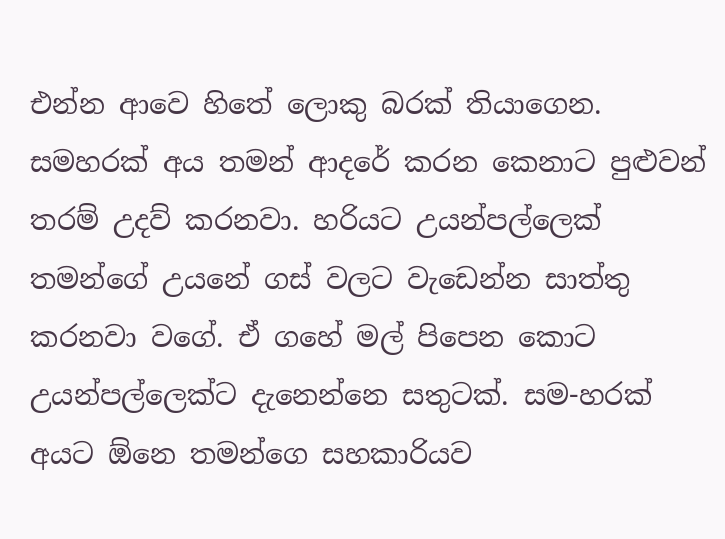එන්න ආවෙ හිතේ ලොකු බරක් තියාගෙන. සමහරක් අය තමන් ආදරේ කරන කෙනාට පුළුවන් තරම් උදව් කරනවා. හරියට උයන්පල්ලෙක් තමන්ගේ උයනේ ගස් වලට වැඩෙන්න සාත්තු කරනවා වගේ. ඒ ගහේ මල් පිපෙන කොට උයන්පල්ලෙක්ට දැනෙන්නෙ සතුටක්. සම-හරක් අයට ඕනෙ තමන්ගෙ සහකාරියව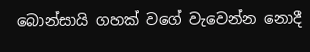බොන්සායි ගහක් වගේ වැවෙන්න නොදී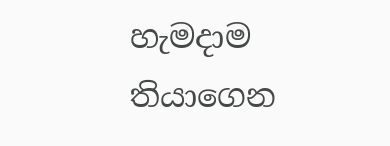හැමදාම තියාගෙන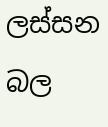ලස්සන බල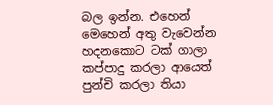බල ඉන්න. එහෙන් මෙහෙන් අතු වැවෙන්න හදනකොට ටක් ගාලා කප්පාදු කරලා ආයෙත් පුන්චි කරලා තියා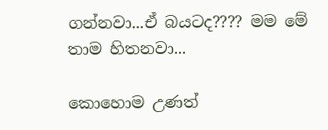ගන්නවා...ඒ බයටද???? මම මේ තාම හිතනවා...

කොහොම උණත්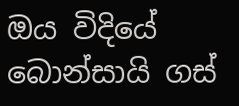ඔය විදියේ බොන්සායි ගස්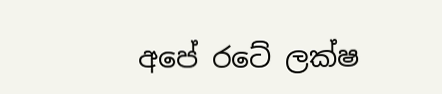අපේ රටේ ලක්ෂ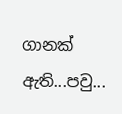ගානක් ඇති...පවු...